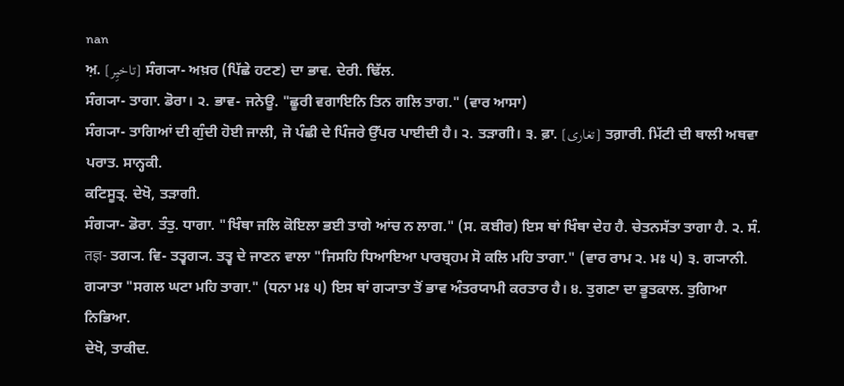nan
ਅ਼. [تاخیِر] ਸੰਗ੍ਯਾ- ਅਖ਼ਰ (ਪਿੱਛੇ ਹਟਣ) ਦਾ ਭਾਵ. ਦੇਰੀ. ਢਿੱਲ.
ਸੰਗ੍ਯਾ- ਤਾਗਾ. ਡੋਰਾ। ੨. ਭਾਵ- ਜਨੇਊ. "ਛੂਰੀ ਵਗਾਇਨਿ ਤਿਨ ਗਲਿ ਤਾਗ." (ਵਾਰ ਆਸਾ)
ਸੰਗ੍ਯਾ- ਤਾਗਿਆਂ ਦੀ ਗੁੰਦੀ ਹੋਈ ਜਾਲੀ, ਜੋ ਪੰਛੀ ਦੇ ਪਿੰਜਰੇ ਉੱਪਰ ਪਾਈਦੀ ਹੈ। ੨. ਤੜਾਗੀ। ੩. ਫ਼ਾ. [تغاری] ਤਗ਼ਾਰੀ. ਮਿੱਟੀ ਦੀ ਥਾਲੀ ਅਥਵਾ ਪਰਾਤ. ਸਾਨ੍ਹਕੀ.
ਕਟਿਸੂਤ੍ਰ. ਦੇਖੋ, ਤੜਾਗੀ.
ਸੰਗ੍ਯਾ- ਡੋਰਾ. ਤੰਤੁ. ਧਾਗਾ. "ਖਿੰਥਾ ਜਲਿ ਕੋਇਲਾ ਭਈ ਤਾਗੇ ਆਂਚ ਨ ਲਾਗ." (ਸ. ਕਬੀਰ) ਇਸ ਥਾਂ ਖਿੰਥਾ ਦੇਹ ਹੈ. ਚੇਤਨਸੱਤਾ ਤਾਗਾ ਹੈ. ੨. ਸੰ. तज्ञ- ਤਗ੍ਯ. ਵਿ- ਤਤ੍ਵਗ੍ਯ. ਤਤ੍ਵ ਦੇ ਜਾਣਨ ਵਾਲਾ "ਜਿਸਹਿ ਧਿਆਇਆ ਪਾਰਬ੍ਰਹਮ ਸੋ ਕਲਿ ਮਹਿ ਤਾਗਾ." (ਵਾਰ ਰਾਮ ੨. ਮਃ ੫) ੩. ਗ੍ਯਾਨੀ. ਗ੍ਯਾਤਾ "ਸਗਲ ਘਟਾ ਮਹਿ ਤਾਗਾ." (ਧਨਾ ਮਃ ੫) ਇਸ ਥਾਂ ਗ੍ਯਾਤਾ ਤੋਂ ਭਾਵ ਅੰਤਰਯਾਮੀ ਕਰਤਾਰ ਹੈ। ੪. ਤੁਗਣਾ ਦਾ ਭੂਤਕਾਲ. ਤੁਗਿਆ ਨਿਭਿਆ.
ਦੇਖੋ, ਤਾਕੀਦ.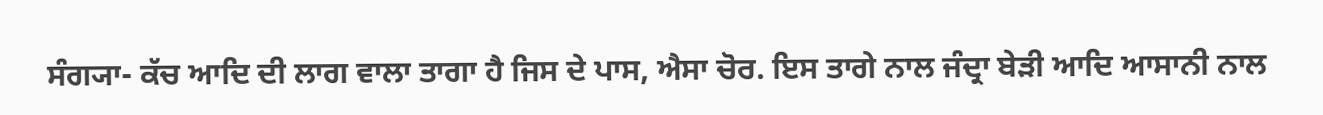ਸੰਗ੍ਯਾ- ਕੱਚ ਆਦਿ ਦੀ ਲਾਗ ਵਾਲਾ ਤਾਗਾ ਹੈ ਜਿਸ ਦੇ ਪਾਸ, ਐਸਾ ਚੋਰ. ਇਸ ਤਾਗੇ ਨਾਲ ਜੰਦ੍ਰਾ ਬੇੜੀ ਆਦਿ ਆਸਾਨੀ ਨਾਲ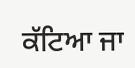ਕੱਟਿਆ ਜਾ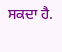ਸਕਦਾ ਹੈ.